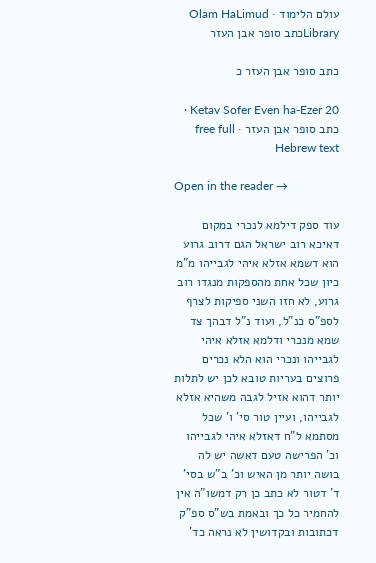עולם הלימוד · Olam HaLimud
Libraryכתב סופר אבן העזר

כתב סופר אבן העזר כ

Ketav Sofer Even ha-Ezer 20 · כתב סופר אבן העזר · free full Hebrew text

Open in the reader →

עוד ספק דילמא לנכרי במקום דאיכא רוב ישראל הגם דרוב גרוע הוא דשמא אזלא איהי לגבייהו מ"מ כיון שכל אחת מהספקות מנגדו רוב גרוע, לא חזו השני ספיקות לצרף לספ"ס כנ"ל, ועוד נ"ל דבהך צד שמא מנכרי ודלמא אזלא איהי לגבייהו ונכרי הוא הלא נכרים פרוצים בעריות טובא לכן יש לתלות יותר דהוא אזיל לגבה משהיא אזלא לגבייהו, ועיין טור סי' ו' שכל מסתמא ל"ח דאזלא איהי לגבייהו וכ' הפרישה טעם דאשה יש לה בושה יותר מן האיש וכ' ב"ש בסי' ד' דטור לא כתב כן רק דמשו"ה אין להחמיר כל כך ובאמת בש"ס ספ"ק דכתובות ובקדושין לא נראה כד'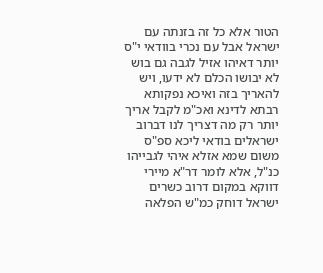הטור אלא כל זה בזנתה עם ישראל אבל עם נכרי בוודאי י"ס יותר דאיהו אזיל לגבה גם בוש לא יבושו הכלם לא ידעו, ויש להאריך בזה ואיכא נפקותא רבתא לדינא ואכ"מ לקבל אריך יותר רק מה דצריך לנו דברוב ישראלים בודאי ליכא ספ"ס משום שמא אזלא איהי לגבייהו כנ"ל, אלא לומר דר"א מיירי דווקא במקום דרוב כשרים ישראל דוחק כמ"ש הפלאה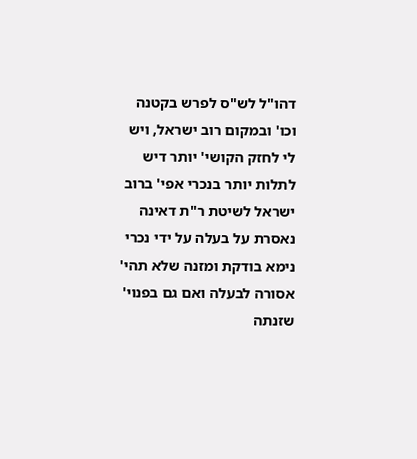דהו"ל לש"ס לפרש בקטנה וכו' ובמקום רוב ישראל, ויש לי לחזק הקושי' יותר דיש לתלות יותר בנכרי אפי' ברוב ישראל לשיטת ר"ת דאינה נאסרת על בעלה על ידי נכרי נימא בודקת ומזנה שלא תהי' אסורה לבעלה ואם גם בפנוי' שזנתה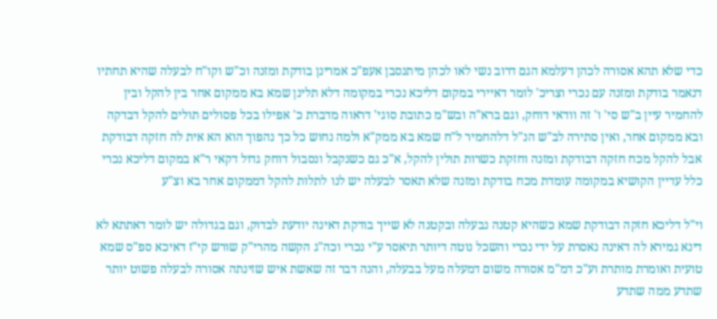כדי שלא תהא אסורה לכהן דעלמא הגם דרוב נשי לאו לכהן מיתנסבן אעפ"כ אמרינן בודקת ומזנה וכ"ש וקו"ח לבעלה שהיא תחתיו דנאמר בודקת ומזנה עם נכרי וצריכ' לומר דאיירי במקום דליכא נכרי במקומה דלא תלינן שמא בא ממקום אחר בין להקל ובין להחמיר עיין ב"ש סי' ו' זה וודאי דוחק, וגם ברא"ה ובש"מ כתובת סוגי' דראוה מדברת כ' אפילו בכל פסולים תולים להקל דבדקה ובא ממקום אחר, ואין סתירה לב"ש הנ"ל דלהחמיר ל"ח שמא בא ממק"א ולמה נחוש כל כך נהפוך הוא הא אית לה חזקה דבודקת אבל להקל מכח חזקה דבודקת ומזנה וחזקת כשרות תולין להקל, א"כ גם כשנקבל ונסבול דוחק גדול דקאי ר"א במקום דליכא נכרי כלל עדיין הקושיא במקומה עומדת מכח בודקת ומזנה שלא תאסר לבעלה יש לנו לתלות להקל דממקום אחר בא וצ"ע

וי"ל דליכא חזקה דבודקת שמא כשהיא קטנה נבעלה ובקטנה לא שייך בודקת דאינה יודעת לבדוק, וגם בגדולה יש לומר דאתתא לא דינא גמירא לה דאינה נאסרת על ידי נכרי והשכל נוטה דיותר תיאסר ע"י נכרי וכה"ג הקשה מהרי"ק שורש קי"ז דאיכא ספ"ס שמא טועית ואומרת מותרת וע"כ דמ"מ אסורה משום דמעלה מעל בבעלה, והנה דבר זה שאשת איש שזינתה אסורה לבעלה פשוט יותר שתדע ממה שתדע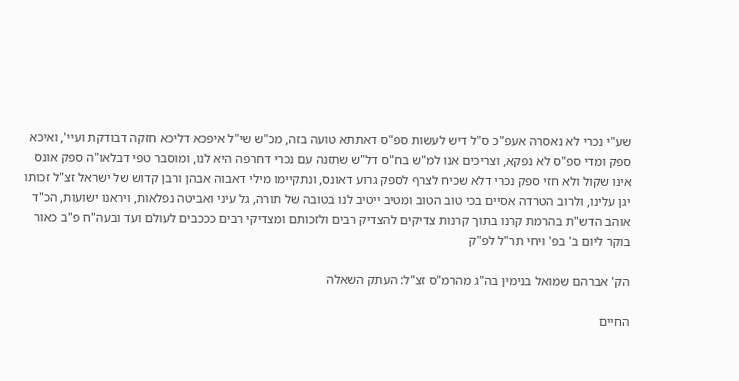שע"י נכרי לא נאסרה אעפ"כ ס"ל דיש לעשות ספ"ס דאתתא טועה בזה, מכ"ש שי"ל איפכא דליכא חזקה דבודקת ועיי', ואיכא ספק ומדי ספ"ס לא נפקא, וצריכים אנו למ"ש בח"ס דל"ש שתזנה עם נכרי דחרפה היא לנו, ומוסבר טפי דבלאו"ה ספק אונס אינו שקול ולא חזי ספק נכרי דלא שכיח לצרף לספק גרוע דאונס, ונתקיימו מילי דאבוה אבהן ורבן קדוש של ישראל זצ"ל זכותו יגן עלינו, ולרוב הטרדה אסיים בכי טוב הטוב ומטיב ייטיב לנו בטובה של תורה, גל עיני ואביטה נפלאות, ויראנו ישועות, הכ"ד אוהב הדש"ת בהרמת קרנו בתוך קרנות צדיקים להצדיק רבים ולזכותם ומצדיקי רבים כככבים לעולם ועד ובעה"ח פ"ב כאור בוקר ליום ב' בפ' ויחי תר"ל לפ"ק

הק' אברהם שמואל בנימין בה"ג מהרמ"ס זצ"ל: העתק השאלה

החיים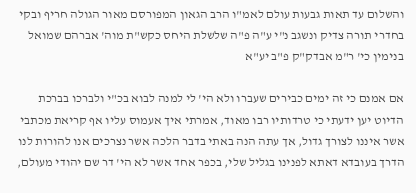והשלום עד תאות גבעות עולם לאמ"ו הרב הגאון המפורסם מאור הגולה חריף ובקי בחדרי תורה צדיק ונשגב נ"י ע"ה פ"ה שלשלת היחס כקש"ת מוה' אברהם שמואל בנימין כי' ר"מ אבדק"ק פ"ב יע"א

אם אמנם כי זה ימים כבירים שעברו ולא הי' לי למנה לבוא בכ"י ולברכו בברכת הדיוט יען ידעתי כי טרדותיו רבו מאוד, אמרתי איך אעמוס עליו אף קריאת מכתבי אשר איננו לצורך גדול, אך עתה הנה באתי בדבר הלכה אשר נצרכים אנו להורות לנו הדרך בעובדא דאתא לפנינו בגליל שלי, בכפר אחד אשר לא הי' דר שם יהודי מעולם,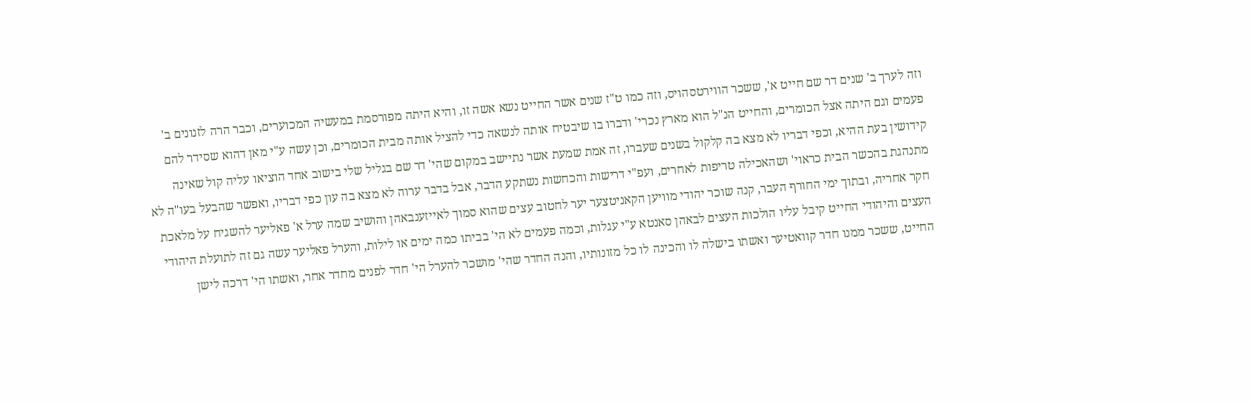וזה לערך ב' שנים דר שם חייט א', ששכר הווירטסהויס, וזה כמו ט"ז שנים אשר החייט נשא אשה זו, והיא היתה מפורסמת במעשיה המכוערים, וכבר הרה לזנונים ב' פעמים וגם היתה אצל הכומרים, והחייט הנ"ל הוא מארץ נכרי' ודברו בו שיבטיח אותה לנשאה כדי להציל אותה מבית הכומרים, וכן עשה ע"י מאן דהוא שסידר להם קידושין בעת ההיא, וכפי דבריו לא מצא בה קלקול בשנים שעברו, זה אמת שמעת אשר נתיישב במקום שהי' דר שם בגליל שלי בישוב אחד הוציאו עליה קול שאינה מתנהגת בהכשר הבית כראוי' ושהאכילה טריפות לאחרים, ועפ"י דרישות והכחשות נשתקע הדבר, אבל בדבר ערוה לא מצא בה עון כפי דבריו, ואפשר שהבעל בעו"ה לא חקר אחריה, ובתוך ימי החורף העבר, קנה שוכר יהודי מוויען הקאניטצער יער לחטוב עצים שהוא סמוך לאייזענבאהן והושיב שמה ערל א' פאליער להשגיח על מלאכת העצים והיהודי החייט קיבל עליו הולכות העצים לבאהן סאנטא ע"י עגלות, וכמה פעמים לא הי' בביתו כמה ימים או לילות, והערל פאליער עשה גם זה לתועלת היהודי החייט, ששכר ממנו חדר קוואטיער ואשתו בישלה לו והכינה לו כל מזונותיו, והנה החדר שהי' מושכר להערל הי' חדר לפנים מחדר אחר, ואשתו הי' דרכה לישן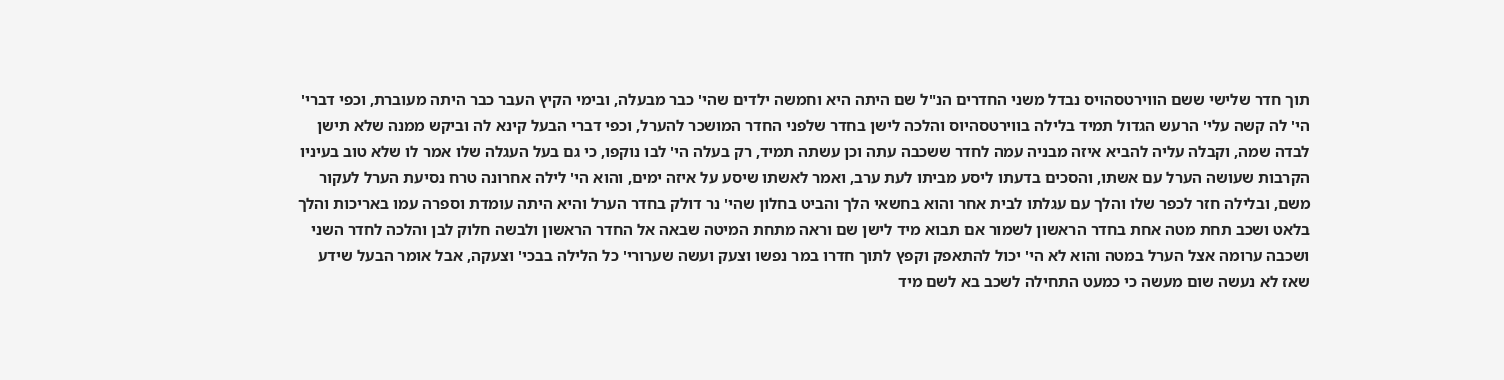תוך חדר שלישי ששם הווירטסהויס נבדל משני החדרים הנ"ל שם היתה היא וחמשה ילדים שהי' כבר מבעלה, ובימי הקיץ העבר כבר היתה מעוברת, וכפי דברי' הי' לה קשה עלי' הרעש הגדול תמיד בלילה בווירטסהיוס והלכה לישן בחדר שלפני החדר המושכר להערל, וכפי דברי הבעל קינא לה וביקש ממנה שלא תישן לבדה שמה, וקבלה עליה להביא איזה מבניה עמה לחדר ששכבה עתה וכן עשתה תמיד, רק בעלה הי' לבו נוקפו, כי גם בעל העגלה שלו אמר לו שלא טוב בעיניו הקרבות שעושה הערל עם אשתו, והסכים בדעתו ליסע מביתו לעת ערב, ואמר לאשתו שיסע על איזה ימים, והוא הי' לילה אחרונה טרח נסיעת הערל לעקור משם, ובלילה חזר לכפר שלו והלך עם עגלתו לבית אחר והוא בחשאי הלך והביט בחלון שהי' נר דולק בחדר הערל והיא היתה עומדת וספרה עמו באריכות והלך בלאט ושכב תחת מטה אחת בחדר הראשון לשמור אם תבוא מיד לישן שם וראה מתחת המיטה שבאה אל החדר הראשון ולבשה חלוק לבן והלכה לחדר השני ושכבה ערומה אצל הערל במטה והוא לא הי' יכול להתאפק וקפץ לתוך חדרו במר נפשו וצעק ועשה שערורי' כל הלילה בבכי' וצעקה, אבל אומר הבעל שידע שאז לא נעשה שום מעשה כי כמעט התחילה לשכב בא לשם מיד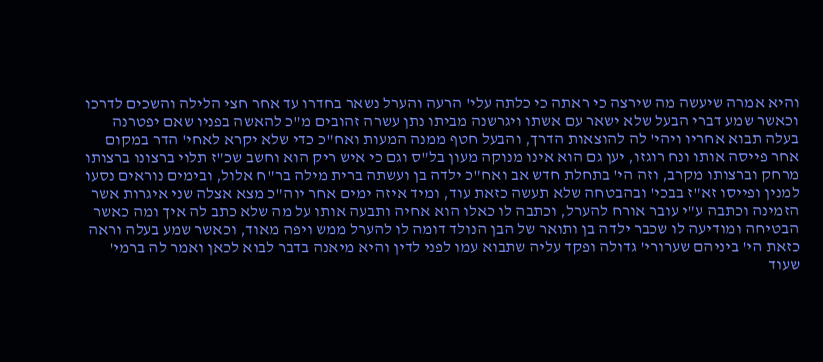והיא אמרה שיעשה מה שירצה כי ראתה כי כלתה עלי' הרעה והערל נשאר בחדרו עד אחר חצי הלילה והשכים לדרכו וכאשר שמע דברי הבעל שלא ישאר עם אשתו ויגרשנה מביתו נתן עשרה זהובים מ"כ להאשה בפניו שאם יפטרנה בעלה תבוא אחריו ויהי' לה להוצאות הדרך, והבעל חטף ממנה המעות ואח"כ כדי שלא יקרא לאחי' הדר במקום אחר פייסה אותו ונח רוגזו, יען גם הוא אינו מנוקה מעון בל"ס וגם כי איש ריק הוא וחשב שכ"ז תלוי ברצונו ברצותו מרחק וברצותו מקרב, וזה הי' בתחלת חדש אב ואח"כ ילדה בן ועשתה ברית מילה בר"ח אלול, ובימים נוראים נסעו למנין ופייסו זא"ז בבכי' ובהבטחה שלא תעשה כזאת עוד, ומיד איזה ימים אחר יוה"כ מצא אצלה שני איגרות אשר הזמינה וכתבה ע"י עובר אורח להערל, וכתבה לו כאלו הוא אחיה ותבעה אותו על מה שלא כתב לה איך ומה כאשר הבטיחה ומודיעה לו שכבר ילדה בן ותואר של הבן הנולד דומה לו להערל ממש ויפה מאוד, וכאשר שמע בעלה וראה כזאת הי' ביניהם שערורי' גדולה ופקד עליה שתבוא עמו לפני לדין והיא מיאנה בדבר לבוא לכאן ואמר לה ברמי' שעוד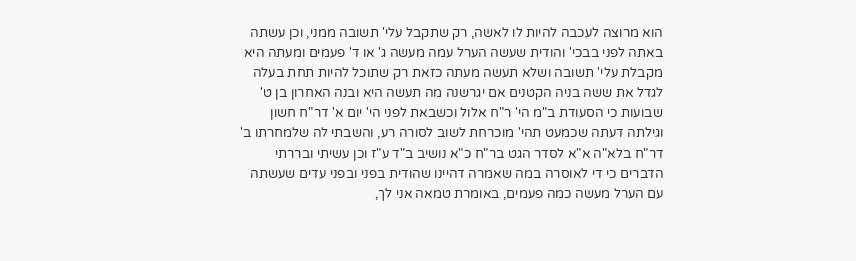הוא מרוצה לעכבה להיות לו לאשה, רק שתקבל עלי' תשובה ממני, וכן עשתה באתה לפני בבכי' והודית שעשה הערל עמה מעשה ג' או ד' פעמים ומעתה היא מקבלת עלי' תשובה ושלא תעשה מעתה כזאת רק שתוכל להיות תחת בעלה לגדל את ששה בניה הקטנים אם יגרשנה מה תעשה היא ובנה האחרון בן ט' שבועות כי הסעודת ב"מ הי' ר"ח אלול וכשבאת לפני הי' יום א' דר"ח חשון וגילתה דעתה שכמעט תהי' מוכרחת לשוב לסורה רע, והשבתי לה שלמחרתו ב' דר"ח בלא"ה א"א לסדר הגט בר"ח כ"א נושיב ב"ד ע"ז וכן עשיתי ובררתי הדברים כי די לאוסרה במה שאמרה דהיינו שהודית בפני ובפני עדים שעשתה עם הערל מעשה כמה פעמים, באומרת טמאה אני לך,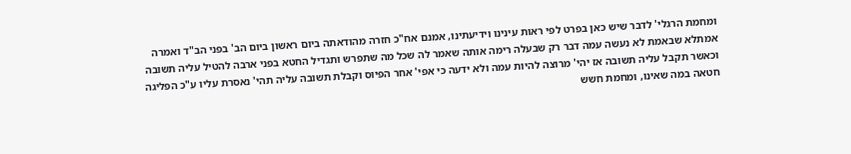ומחמת הרגלי' לדבר שיש כאן בפרט לפי ראות עינינו וידיעתינו, אמנם אח"כ חזרה מהודאתה ביום ראשון ביום הב' בפני הב"ד ואמרה אמתלא שבאמת לא נעשה עמה דבר רק שבעלה רימה אותה שאמר לה שכל מה שתפרש ותגדיל החטא בפני ארבה להטיל עליה תשובה וכאשר תקבל עליה תשובה אז יהי' מרוצה להיות עמה ולא ידעה כי אפי' אחר הפיוס וקבלת תשובה עליה תהי' נאסרת עליו ע"כ הפליגה חטאה במה שאינו, ומחמת חשש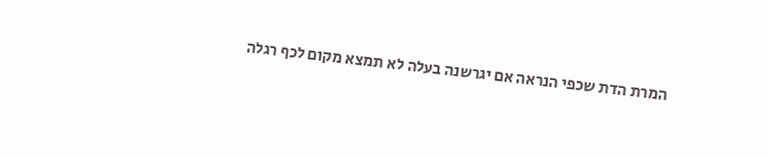המרת הדת שכפי הנראה אם יגרשנה בעלה לא תמצא מקום לכף רגלה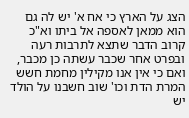הצג על הארץ כי אח א' יש לה גם הוא ממאן לאספה אל ביתו וא"כ קרוב הדבר שתצא לתרבות רעה ובפרט אחר שכבר עשתה כן מכבר, ואם כי אין אנו מקילין מחמת חשש המרת הדת וכו' שוב חשבנו על הולד יש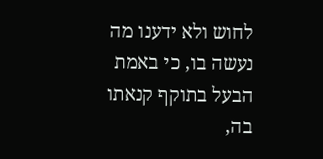לחוש ולא ידענו מה נעשה בו, כי באמת הבעל בתוקף קנאתו בה,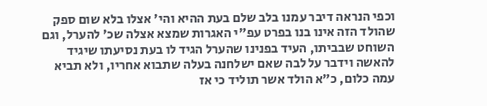וכפי הנראה דיבר עמנו בלב שלם בעת ההיא והי' אצלו בלא שום ספק שהולד הזה אינו בנו בפרט עפ"י האגרות שמצא אצלה שכ' להערל, וגם השוחט שבביתו, העיד בפנינו שהערל הגיד לו בעת נסיעתו שיגיד להאשה וידבר על לבה שאם ישלחנה בעלה שתבוא אחריו, ולא תביא עמה כלום, כ"א הולד אשר תוליד כי אז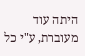היתה עוד מעוברת, ע"י כל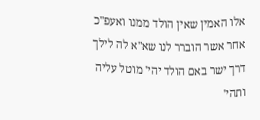אלו האמין שאין הולד ממנו ואעפ"כ אחר אשר הוברר לנו שא"א לה לילך דרך ישר באם הולד יהי' מוטל עליה ותהי'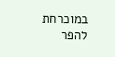במוכרחת להפר